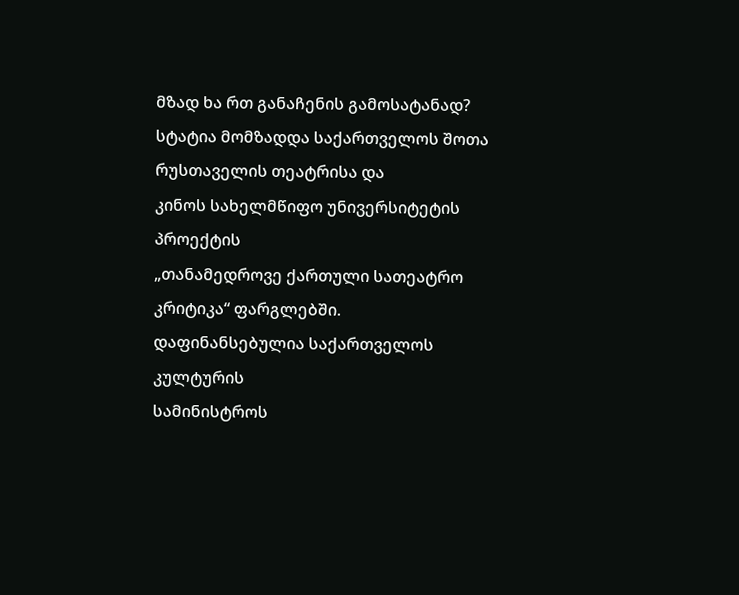მზად ხა რთ განაჩენის გამოსატანად?
სტატია მომზადდა საქართველოს შოთა რუსთაველის თეატრისა და
კინოს სახელმწიფო უნივერსიტეტის პროექტის
„თანამედროვე ქართული სათეატრო კრიტიკა“ ფარგლებში.
დაფინანსებულია საქართველოს კულტურის
სამინისტროს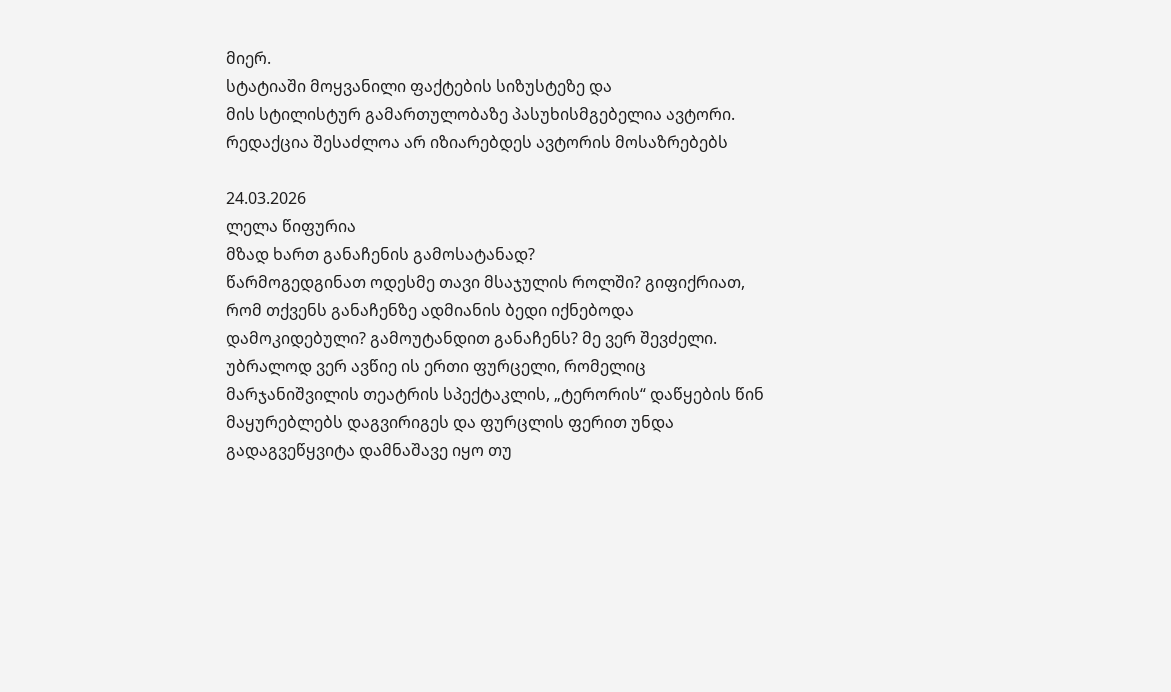მიერ.
სტატიაში მოყვანილი ფაქტების სიზუსტეზე და
მის სტილისტურ გამართულობაზე პასუხისმგებელია ავტორი.
რედაქცია შესაძლოა არ იზიარებდეს ავტორის მოსაზრებებს

24.03.2026
ლელა წიფურია
მზად ხართ განაჩენის გამოსატანად?
წარმოგედგინათ ოდესმე თავი მსაჯულის როლში? გიფიქრიათ, რომ თქვენს განაჩენზე ადმიანის ბედი იქნებოდა დამოკიდებული? გამოუტანდით განაჩენს? მე ვერ შევძელი. უბრალოდ ვერ ავწიე ის ერთი ფურცელი, რომელიც მარჯანიშვილის თეატრის სპექტაკლის, „ტერორის“ დაწყების წინ მაყურებლებს დაგვირიგეს და ფურცლის ფერით უნდა გადაგვეწყვიტა დამნაშავე იყო თუ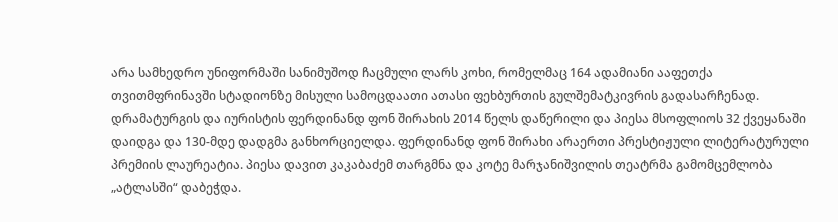არა სამხედრო უნიფორმაში სანიმუშოდ ჩაცმული ლარს კოხი, რომელმაც 164 ადამიანი ააფეთქა თვითმფრინავში სტადიონზე მისული სამოცდაათი ათასი ფეხბურთის გულშემატკივრის გადასარჩენად. დრამატურგის და იურისტის ფერდინანდ ფონ შირახის 2014 წელს დაწერილი და პიესა მსოფლიოს 32 ქვეყანაში დაიდგა და 130-მდე დადგმა განხორციელდა. ფერდინანდ ფონ შირახი არაერთი პრესტიჟული ლიტერატურული პრემიის ლაურეატია. პიესა დავით კაკაბაძემ თარგმნა და კოტე მარჯანიშვილის თეატრმა გამომცემლობა „ატლასში“ დაბეჭდა.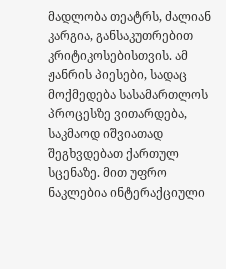მადლობა თეატრს, ძალიან კარგია, განსაკუთრებით კრიტიკოსებისთვის. ამ ჟანრის პიესები, სადაც მოქმედება სასამართლოს პროცესზე ვითარდება, საკმაოდ იშვიათად შეგხვდებათ ქართულ სცენაზე. მით უფრო ნაკლებია ინტერაქციული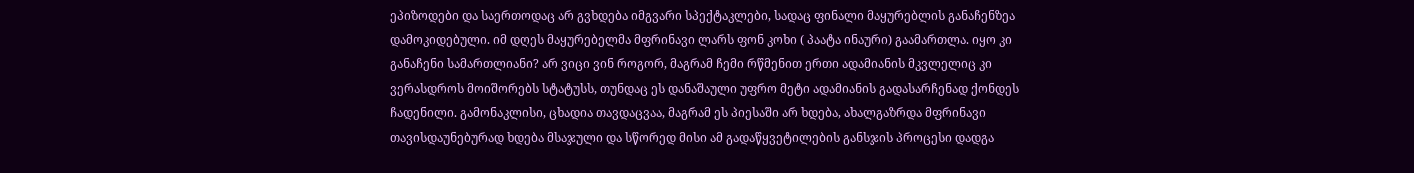ეპიზოდები და საერთოდაც არ გვხდება იმგვარი სპექტაკლები, სადაც ფინალი მაყურებლის განაჩენზეა დამოკიდებული. იმ დღეს მაყურებელმა მფრინავი ლარს ფონ კოხი ( პაატა ინაური) გაამართლა. იყო კი განაჩენი სამართლიანი? არ ვიცი ვინ როგორ, მაგრამ ჩემი რწმენით ერთი ადამიანის მკვლელიც კი ვერასდროს მოიშორებს სტატუსს, თუნდაც ეს დანაშაული უფრო მეტი ადამიანის გადასარჩენად ქონდეს ჩადენილი. გამონაკლისი, ცხადია თავდაცვაა, მაგრამ ეს პიესაში არ ხდება, ახალგაზრდა მფრინავი თავისდაუნებურად ხდება მსაჯული და სწორედ მისი ამ გადაწყვეტილების განსჯის პროცესი დადგა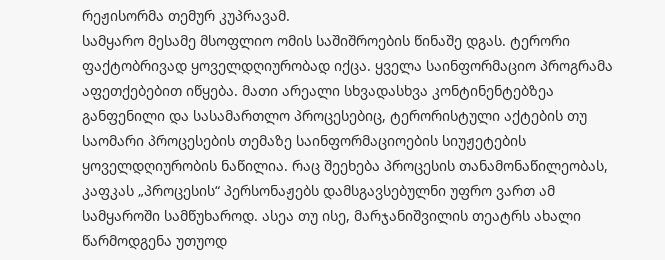რეჟისორმა თემურ კუპრავამ.
სამყარო მესამე მსოფლიო ომის საშიშროების წინაშე დგას. ტერორი ფაქტობრივად ყოველდღიურობად იქცა. ყველა საინფორმაციო პროგრამა აფეთქებებით იწყება. მათი არეალი სხვადასხვა კონტინენტებზეა განფენილი და სასამართლო პროცესებიც, ტერორისტული აქტების თუ საომარი პროცესების თემაზე საინფორმაციოების სიუჟეტების ყოველდღიურობის ნაწილია. რაც შეეხება პროცესის თანამონაწილეობას, კაფკას „პროცესის“ პერსონაჟებს დამსგავსებულნი უფრო ვართ ამ სამყაროში სამწუხაროდ. ასეა თუ ისე, მარჯანიშვილის თეატრს ახალი წარმოდგენა უთუოდ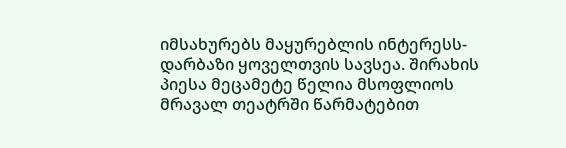იმსახურებს მაყურებლის ინტერესს- დარბაზი ყოველთვის სავსეა. შირახის პიესა მეცამეტე წელია მსოფლიოს მრავალ თეატრში წარმატებით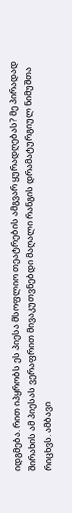იდგმება. რით იპყრობს ეს პიესა მსოფლიო თეატრების ამგვარ ყურადღებას? მე პირადად შირახის ამ პიესას ვერაფრით მივაკუთვნებდი მაღალი რანგის დრამატურგიულ ნიმუშთა რიცხვს. ამბავი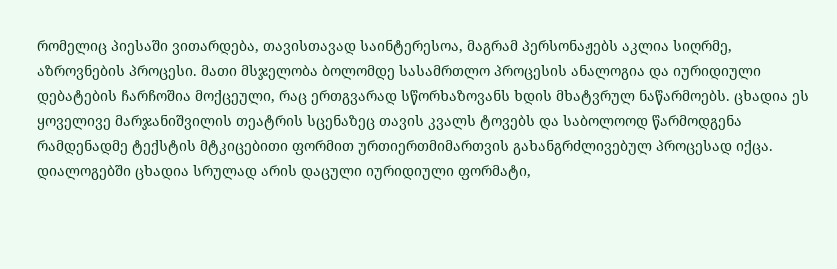რომელიც პიესაში ვითარდება, თავისთავად საინტერესოა, მაგრამ პერსონაჟებს აკლია სიღრმე, აზროვნების პროცესი. მათი მსჯელობა ბოლომდე სასამრთლო პროცესის ანალოგია და იურიდიული დებატების ჩარჩოშია მოქცეული, რაც ერთგვარად სწორხაზოვანს ხდის მხატვრულ ნაწარმოებს. ცხადია ეს ყოველივე მარჯანიშვილის თეატრის სცენაზეც თავის კვალს ტოვებს და საბოლოოდ წარმოდგენა რამდენადმე ტექსტის მტკიცებითი ფორმით ურთიერთმიმართვის გახანგრძლივებულ პროცესად იქცა. დიალოგებში ცხადია სრულად არის დაცული იურიდიული ფორმატი,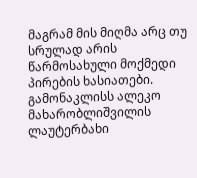მაგრამ მის მიღმა არც თუ სრულად არის წარმოსახული მოქმედი პირების ხასიათები. გამონაკლისს ალეკო მახარობლიშვილის ლაუტერბახი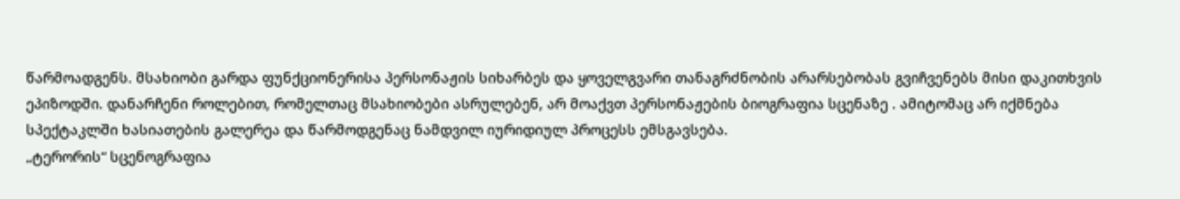წარმოადგენს. მსახიობი გარდა ფუნქციონერისა პერსონაჟის სიხარბეს და ყოველგვარი თანაგრძნობის არარსებობას გვიჩვენებს მისი დაკითხვის ეპიზოდში. დანარჩენი როლებით, რომელთაც მსახიობები ასრულებენ, არ მოაქვთ პერსონაჟების ბიოგრაფია სცენაზე . ამიტომაც არ იქმნება სპექტაკლში ხასიათების გალერეა და წარმოდგენაც ნამდვილ იურიდიულ პროცესს ემსგავსება.
„ტერორის“ სცენოგრაფია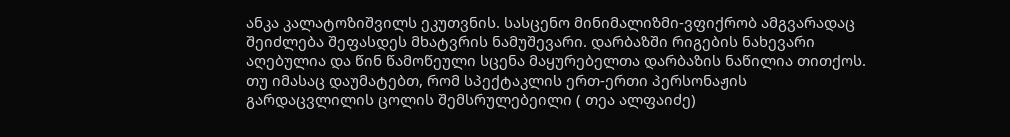ანკა კალატოზიშვილს ეკუთვნის. სასცენო მინიმალიზმი-ვფიქრობ ამგვარადაც შეიძლება შეფასდეს მხატვრის ნამუშევარი. დარბაზში რიგების ნახევარი აღებულია და წინ წამოწეული სცენა მაყურებელთა დარბაზის ნაწილია თითქოს. თუ იმასაც დაუმატებთ, რომ სპექტაკლის ერთ-ერთი პერსონაჟის გარდაცვლილის ცოლის შემსრულებეილი ( თეა ალფაიძე)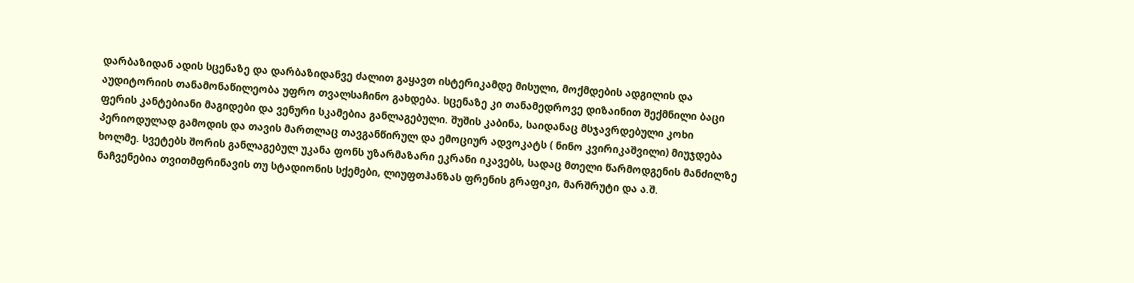დარბაზიდან ადის სცენაზე და დარბაზიდანვე ძალით გაყავთ ისტერიკამდე მისული, მოქმდების ადგილის და აუდიტორიის თანამონაწილეობა უფრო თვალსაჩინო გახდება. სცენაზე კი თანამედროვე დიზაინით შექმნილი ბაცი ფერის კანტებიანი მაგიდები და ვენური სკამებია განლაგებული. შუშის კაბინა, საიდანაც მსჯავრდებული კოხი პერიოდულად გამოდის და თავის მართლაც თავგანწირულ და ემოციურ ადვოკატს ( ნინო კვირიკაშვილი) მიუჯდება ხოლმე. სვეტებს შორის განლაგებულ უკანა ფონს უზარმაზარი ეკრანი იკავებს, სადაც მთელი წარმოდგენის მანძილზე ნაჩვენებია თვითმფრინავის თუ სტადიონის სქემები, ლიუფთჰანზას ფრენის გრაფიკი, მარშრუტი და ა.შ.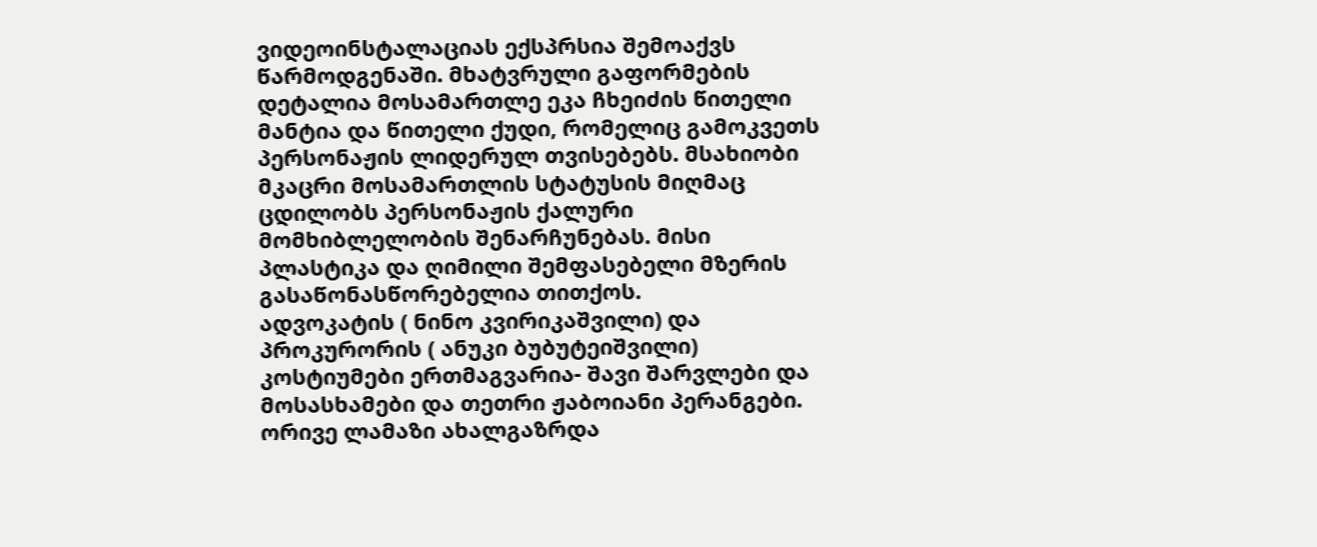ვიდეოინსტალაციას ექსპრსია შემოაქვს წარმოდგენაში. მხატვრული გაფორმების დეტალია მოსამართლე ეკა ჩხეიძის წითელი მანტია და წითელი ქუდი, რომელიც გამოკვეთს პერსონაჟის ლიდერულ თვისებებს. მსახიობი მკაცრი მოსამართლის სტატუსის მიღმაც ცდილობს პერსონაჟის ქალური მომხიბლელობის შენარჩუნებას. მისი პლასტიკა და ღიმილი შემფასებელი მზერის გასაწონასწორებელია თითქოს.
ადვოკატის ( ნინო კვირიკაშვილი) და პროკურორის ( ანუკი ბუბუტეიშვილი) კოსტიუმები ერთმაგვარია- შავი შარვლები და მოსასხამები და თეთრი ჟაბოიანი პერანგები. ორივე ლამაზი ახალგაზრდა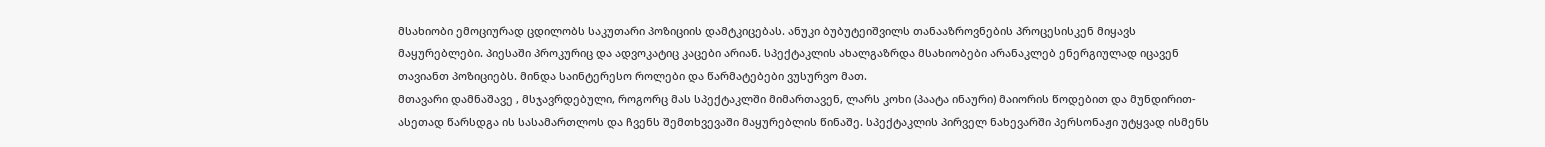მსახიობი ემოციურად ცდილობს საკუთარი პოზიციის დამტკიცებას. ანუკი ბუბუტეიშვილს თანააზროვნების პროცესისკენ მიყავს მაყურებლები. პიესაში პროკურიც და ადვოკატიც კაცები არიან. სპექტაკლის ახალგაზრდა მსახიობები არანაკლებ ენერგიულად იცავენ თავიანთ პოზიციებს. მინდა საინტერესო როლები და წარმატებები ვუსურვო მათ.
მთავარი დამნაშავე , მსჯავრდებული, როგორც მას სპექტაკლში მიმართავენ, ლარს კოხი (პაატა ინაური) მაიორის წოდებით და მუნდირით-ასეთად წარსდგა ის სასამართლოს და ჩვენს შემთხვევაში მაყურებლის წინაშე. სპექტაკლის პირველ ნახევარში პერსონაჟი უტყვად ისმენს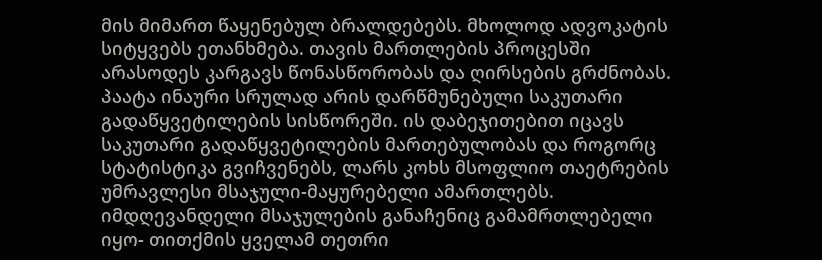მის მიმართ წაყენებულ ბრალდებებს. მხოლოდ ადვოკატის სიტყვებს ეთანხმება. თავის მართლების პროცესში არასოდეს კარგავს წონასწორობას და ღირსების გრძნობას. პაატა ინაური სრულად არის დარწმუნებული საკუთარი გადაწყვეტილების სისწორეში. ის დაბეჯითებით იცავს საკუთარი გადაწყვეტილების მართებულობას და როგორც სტატისტიკა გვიჩვენებს, ლარს კოხს მსოფლიო თაეტრების უმრავლესი მსაჯული-მაყურებელი ამართლებს. იმდღევანდელი მსაჯულების განაჩენიც გამამრთლებელი იყო- თითქმის ყველამ თეთრი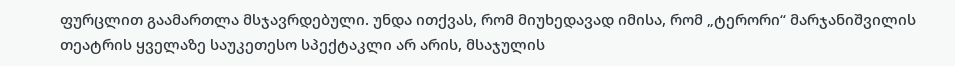ფურცლით გაამართლა მსჯავრდებული. უნდა ითქვას, რომ მიუხედავად იმისა, რომ „ტერორი“ მარჯანიშვილის თეატრის ყველაზე საუკეთესო სპექტაკლი არ არის, მსაჯულის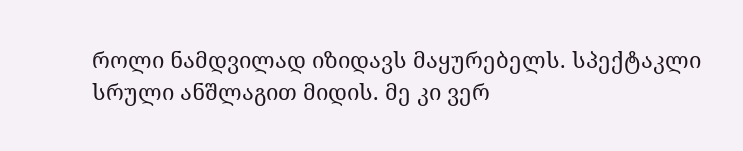როლი ნამდვილად იზიდავს მაყურებელს. სპექტაკლი სრული ანშლაგით მიდის. მე კი ვერ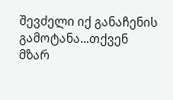შევძელი იქ განაჩენის გამოტანა...თქვენ მზარ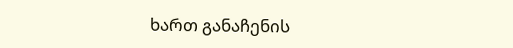ხართ განაჩენის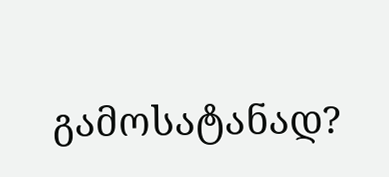გამოსატანად?